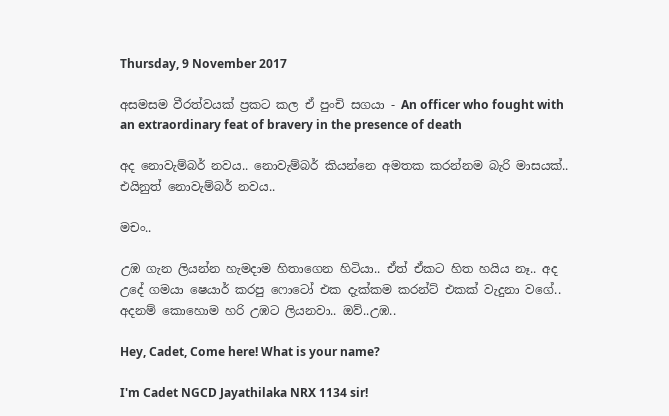Thursday, 9 November 2017

අසමසම වීරත්වයක් ප්‍රකට කල ඒ පුංචි සගයා - An officer who fought with an extraordinary feat of bravery in the presence of death

අද නොවැම්බර් නවය.. නොවැම්බර් කියන්නෙ අමතක කරන්නම බැරි මාසයක්.. එයිනුත් නොවැම්බර් නවය..

මචං..

උඹ ගැන ලියන්න හැමදාම හිතාගෙන හිටියා.. ඒත් ඒකට හිත හයිය නෑ.. අද උදේ ගමයා ෂෙයාර් කරපු ෆොටෝ එක දැක්කම කරන්ට් එකක් වැදුනා වගේ.. අදනම් කොහොම හරි උඹට ලියනවා.. ඔව්..උඹ..

Hey, Cadet, Come here! What is your name?

I'm Cadet NGCD Jayathilaka NRX 1134 sir!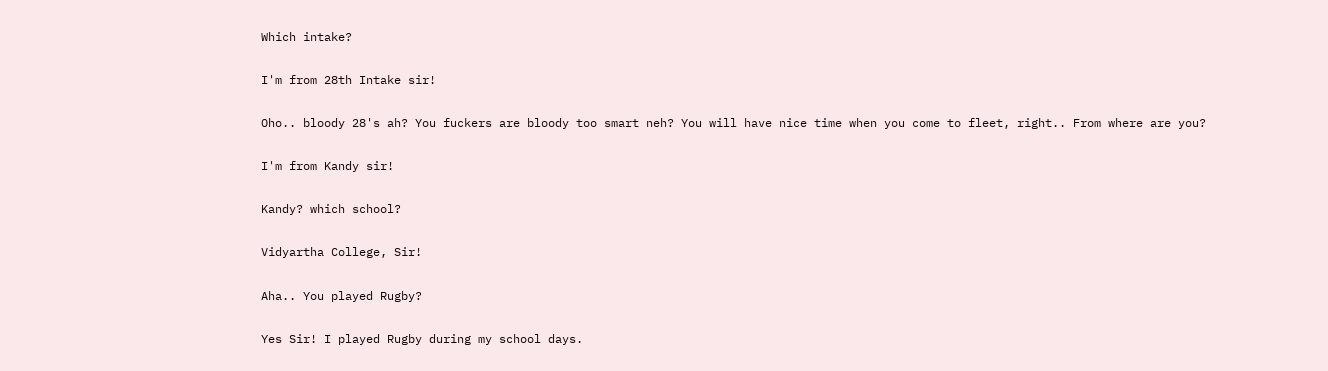Which intake?

I'm from 28th Intake sir!

Oho.. bloody 28's ah? You fuckers are bloody too smart neh? You will have nice time when you come to fleet, right.. From where are you?

I'm from Kandy sir!

Kandy? which school?

Vidyartha College, Sir!

Aha.. You played Rugby?

Yes Sir! I played Rugby during my school days.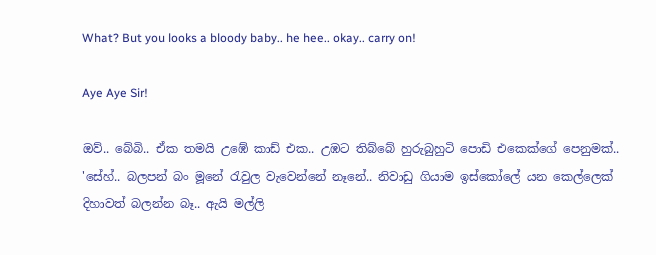What? But you looks a bloody baby.. he hee.. okay.. carry on!

Aye Aye Sir!

ඔව්.. බේබි.. ඒක තමයි උඹේ කාඩ් එක.. උඹට තිබ්බේ හුරුබුහුටි පොඩි එකෙක්ගේ පෙනුමක්.. 'සේහ්.. බලපන් බං මූනේ රැවුල වැවෙන්නේ නෑනේ.. නිවාඩු ගියාම ඉස්කෝලේ යන කෙල්ලෙක් දිහාවත් බලන්න බෑ.. ඇයි මල්ලි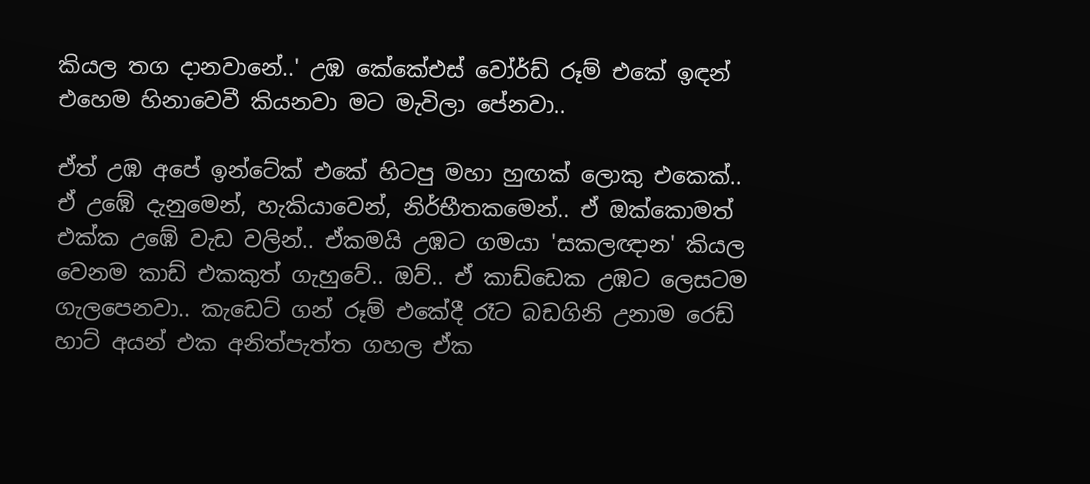කියල තග දානවානේ..' උඹ කේකේඑස් වෝර්ඩ් රූම් එකේ ඉඳන් එහෙම හිනාවෙවී කියනවා මට මැවිලා පේනවා..

ඒත් උඹ අපේ ඉන්ටේක් එකේ හිටපු මහා හුඟක් ලොකු එකෙක්.. ඒ උඹේ දැනුමෙන්, හැකියාවෙන්, නිර්භීතකමෙන්.. ඒ ඔක්කොමත් එක්ක උඹේ වැඩ වලින්.. ඒකමයි උඹට ගමයා 'සකලඥාන' කියල වෙනම කාඩ් එකකුත් ගැහුවේ.. ඔව්.. ඒ කාඩ්ඩෙක උඹට ලෙසටම ගැලපෙනවා.. කැඩෙට් ගන් රූම් එකේදී රෑට බඩගිනි උනාම රෙඩ් හාට් අයන් එක අනිත්පැත්ත ගහල ඒක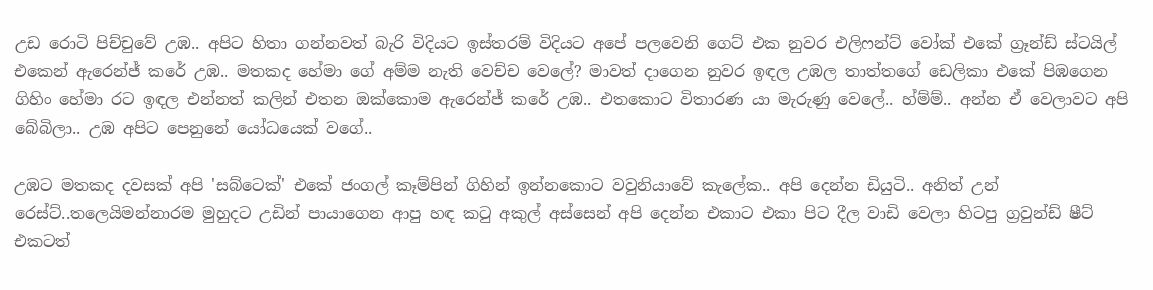උඩ රොටි පිච්චුවේ උඹ.. අපිට හිතා ගන්නවත් බැරි විදියට ඉස්තරම් විදියට අපේ පලවෙනි ගෙට් එක නුවර එලිෆන්ට් වෝක් එකේ ග්‍රෑන්ඩ් ස්ටයිල් එකෙන් ඇරෙන්ජ් කරේ උඹ.. මතකද හේමා ගේ අම්ම නැති වෙච්ච වෙලේ? මාවත් දාගෙන නුවර ඉඳල උඹල තාත්තගේ ඩෙලිකා එකේ පිඹගෙන ගිහිං හේමා රට ඉඳල එන්නත් කලින් එතන ඔක්කොම ඇරෙන්ජ් කරේ උඹ.. එතකොට විතාරණ යා මැරුණු වෙලේ.. හ්ම්ම්.. අන්න ඒ වෙලාවට අපි බේබිලා.. උඹ අපිට පෙනුනේ යෝධයෙක් වගේ..

උඹට මතකද දවසක් අපි 'සබ්ටෙක්' එකේ ජංගල් කෑම්පින් ගිහින් ඉන්නකොට වවුනියාවේ කැලේක.. අපි දෙන්න ඩියුටි.. අනිත් උන් රෙස්ට්..තලෙයිමන්නාරම මුහුදට උඩින් පායාගෙන ආපු හඳ කටු අකුල් අස්සෙන් අපි දෙන්න එකාට එකා පිට දීල වාඩි වෙලා හිටපු ග්‍රවුන්ඩ් ෂීට් එකටත්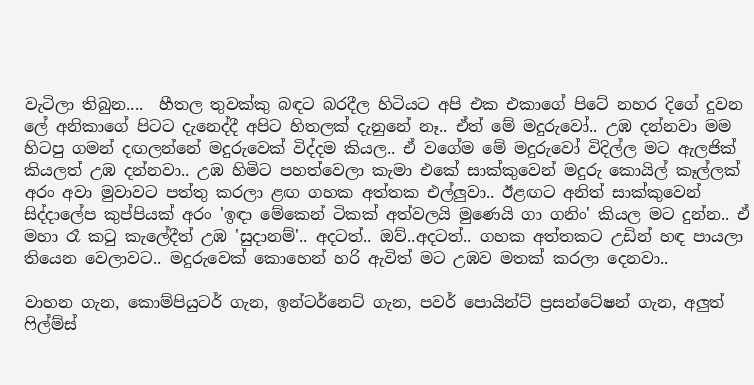වැටිලා තිබුන....  හීතල තුවක්කු බඳට බරදීල හිටියට අපි එක එකාගේ පිටේ නහර දිගේ දුවන ලේ අනිකාගේ පිටට දැනෙද්දී අපිට හිතලක් දැනුනේ නෑ.. ඒත් මේ මදුරුවෝ.. උඹ දන්නවා මම හිටපු ගමන් දඟලන්නේ මදුරුවෙක් විද්දම කියල.. ඒ වගේම මේ මදුරුවෝ විදිල්ල මට ඇලජික් කියලත් උඹ දන්නවා.. උඹ හිමිට පහත්වෙලා කැමා එකේ සාක්කුවෙන් මදුරු කොයිල් කෑල්ලක් අරං අවා මුවාවට පත්තු කරලා ළඟ ගහක අත්තක එල්ලුවා.. ඊළඟට අනිත් සාක්කුවෙන් සිද්දාලේප කුප්පියක් අරං 'ඉඳා මේකෙන් ටිකක් අත්වලයි මුණෙයි ගා ගනිං' කියල මට දුන්න.. ඒ මහා රෑ කටු කැලේදීත් උඹ 'සුදානම්'.. අදටත්.. ඔව්..අදටත්.. ගහක අත්තකට උඩින් හඳ පායලා තියෙන වෙලාවට.. මදුරුවෙක් කොහෙන් හරි ඇවිත් මට උඹව මතක් කරලා දෙනවා..

වාහන ගැන, කොම්පියුටර් ගැන, ඉන්ටර්නෙට් ගැන, පවර් පොයින්ට් ප්‍රසන්ටේෂන් ගැන, අලුත් ෆිල්ම්ස්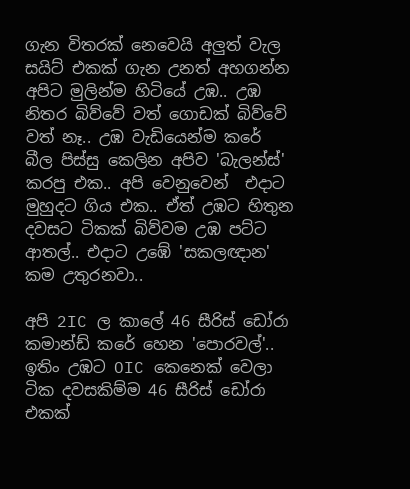ගැන විතරක් නෙවෙයි අලුත් වැල සයිට් එකක් ගැන උනත් අහගන්න අපිට මුලින්ම හිටියේ උඹ.. උඹ නිතර බිව්වේ වත් ගොඩක් බිව්වේ වත් නෑ.. උඹ වැඩියෙන්ම කරේ බීල පිස්සු කෙලින අපිව 'බැලන්ස්' කරපු එක.. අපි වෙනුවෙන්  එදාට මුහුදට ගිය එක.. ඒත් උඹට හිතුන දවසට ටිකක් බිව්වම උඹ පට්ට ආතල්.. එදාට උඹේ 'සකලඥාන' කම උතුරනවා..

අපි 2IC ල කාලේ 46 සීරිස් ඩෝරා කමාන්ඩ් කරේ හෙන 'පොරවල්'..  ඉතිං උඹට OIC කෙනෙක් වෙලා ටික දවසකිම්ම 46 සීරිස් ඩෝරා එකක්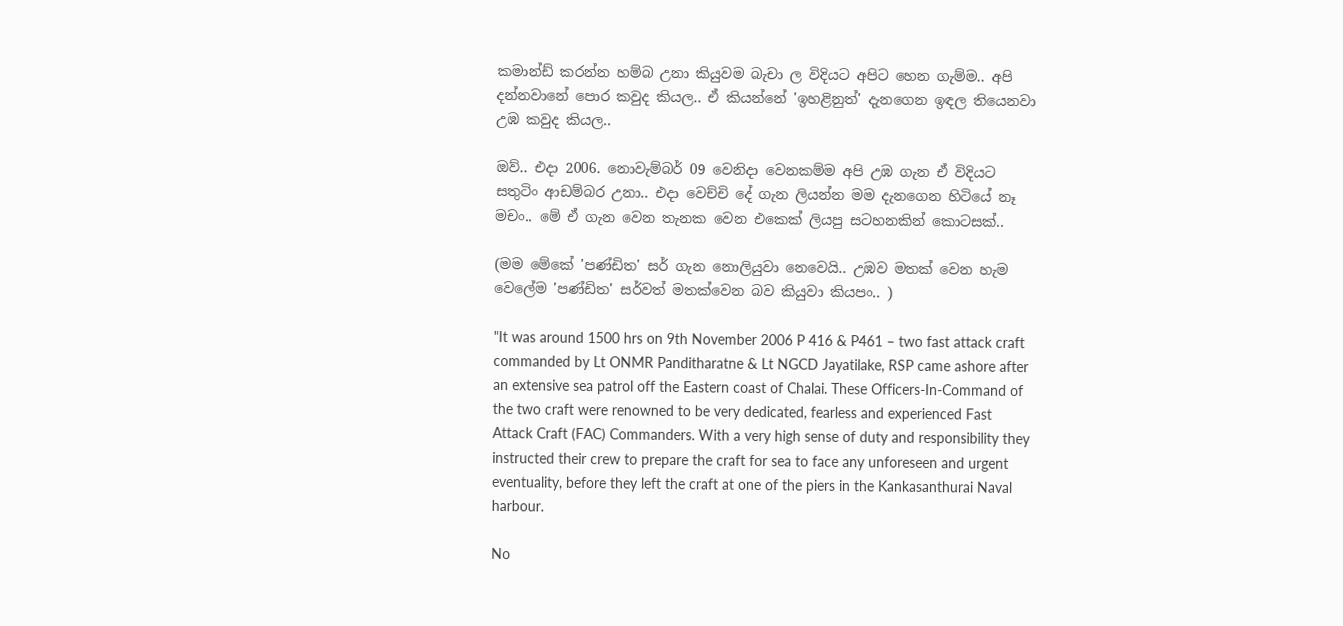කමාන්ඩ් කරන්න හම්බ උනා කියුවම බැචා ල විදියට අපිට හෙන ගැම්ම.. අපි දන්නවානේ පොර කවුද කියල.. ඒ කියන්නේ 'ඉහළිනුත්' දැනගෙන ඉඳල තියෙනවා උඹ කවුද කියල..

ඔව්.. එදා 2006. නොවැම්බර් 09 වෙනිදා වෙනකම්ම අපි උඹ ගැන ඒ විදියට සතුටිං ආඩම්බර උනා.. එදා වෙච්චි දේ ගැන ලියන්න මම දැනගෙන හිටියේ නෑ මචං.. මේ ඒ ගැන වෙන තැනක වෙන එකෙක් ලියපු සටහනකින් කොටසක්..

(මම මේකේ 'පණ්ඩිත' සර් ගැන නොලියුවා නෙවෙයි.. උඹව මතක් වෙන හැම වෙලේම 'පණ්ඩිත' සර්වත් මතක්වෙන බව කියුවා කියපං.. )

"It was around 1500 hrs on 9th November 2006 P 416 & P461 – two fast attack craft commanded by Lt ONMR Panditharatne & Lt NGCD Jayatilake, RSP came ashore after an extensive sea patrol off the Eastern coast of Chalai. These Officers-In-Command of the two craft were renowned to be very dedicated, fearless and experienced Fast Attack Craft (FAC) Commanders. With a very high sense of duty and responsibility they instructed their crew to prepare the craft for sea to face any unforeseen and urgent eventuality, before they left the craft at one of the piers in the Kankasanthurai Naval harbour.

No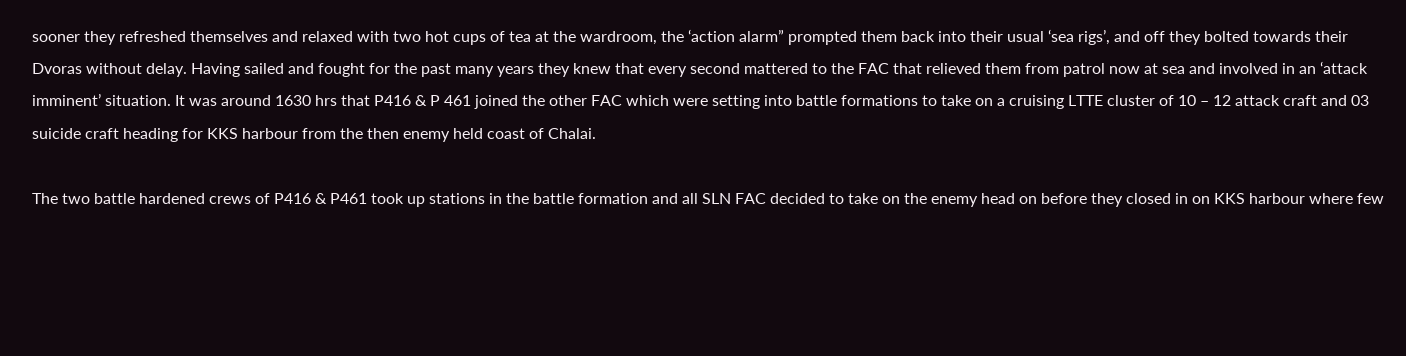sooner they refreshed themselves and relaxed with two hot cups of tea at the wardroom, the ‘action alarm” prompted them back into their usual ‘sea rigs’, and off they bolted towards their Dvoras without delay. Having sailed and fought for the past many years they knew that every second mattered to the FAC that relieved them from patrol now at sea and involved in an ‘attack imminent’ situation. It was around 1630 hrs that P416 & P 461 joined the other FAC which were setting into battle formations to take on a cruising LTTE cluster of 10 – 12 attack craft and 03 suicide craft heading for KKS harbour from the then enemy held coast of Chalai.

The two battle hardened crews of P416 & P461 took up stations in the battle formation and all SLN FAC decided to take on the enemy head on before they closed in on KKS harbour where few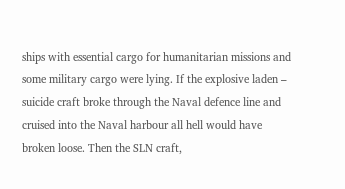ships with essential cargo for humanitarian missions and some military cargo were lying. If the explosive laden – suicide craft broke through the Naval defence line and cruised into the Naval harbour all hell would have broken loose. Then the SLN craft,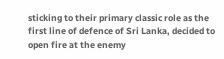sticking to their primary classic role as the first line of defence of Sri Lanka, decided to open fire at the enemy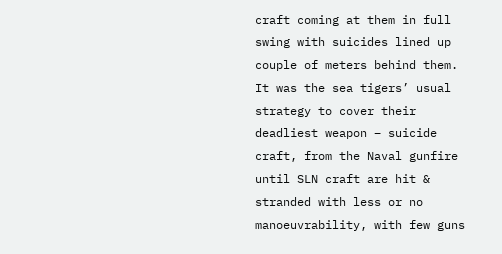craft coming at them in full swing with suicides lined up couple of meters behind them. It was the sea tigers’ usual strategy to cover their deadliest weapon – suicide craft, from the Naval gunfire until SLN craft are hit & stranded with less or no manoeuvrability, with few guns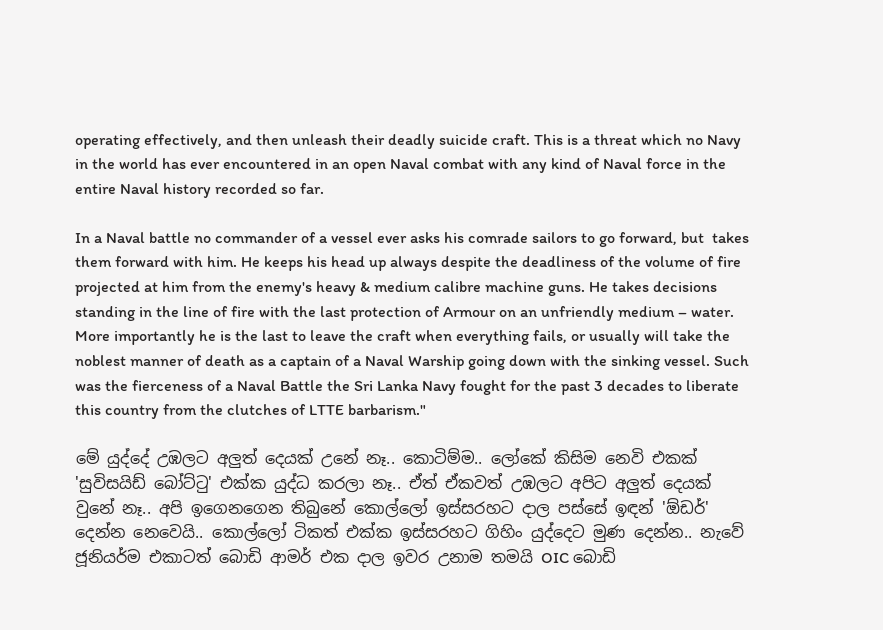operating effectively, and then unleash their deadly suicide craft. This is a threat which no Navy in the world has ever encountered in an open Naval combat with any kind of Naval force in the entire Naval history recorded so far.

In a Naval battle no commander of a vessel ever asks his comrade sailors to go forward, but  takes them forward with him. He keeps his head up always despite the deadliness of the volume of fire projected at him from the enemy's heavy & medium calibre machine guns. He takes decisions standing in the line of fire with the last protection of Armour on an unfriendly medium – water. More importantly he is the last to leave the craft when everything fails, or usually will take the noblest manner of death as a captain of a Naval Warship going down with the sinking vessel. Such was the fierceness of a Naval Battle the Sri Lanka Navy fought for the past 3 decades to liberate this country from the clutches of LTTE barbarism."

මේ යුද්දේ උඹලට අලුත් දෙයක් උනේ නෑ.. කොටිම්ම.. ලෝකේ කිසිම නෙවි එකක් 'සුවිසයිඩ් බෝට්ටු' එක්ක යුද්ධ කරලා නෑ.. ඒත් ඒකවත් උඹලට අපිට අලුත් දෙයක් වුනේ නෑ.. අපි ඉගෙනගෙන තිබුනේ කොල්ලෝ ඉස්සරහට දාල පස්සේ ඉඳන් 'ඕඩර්' දෙන්න නෙවෙයි.. කොල්ලෝ ටිකත් එක්ක ඉස්සරහට ගිහිං යුද්දෙට මුණ දෙන්න.. නැවේ ජූනියර්ම එකාටත් බොඩි ආමර් එක දාල ඉවර උනාම තමයි OIC බොඩි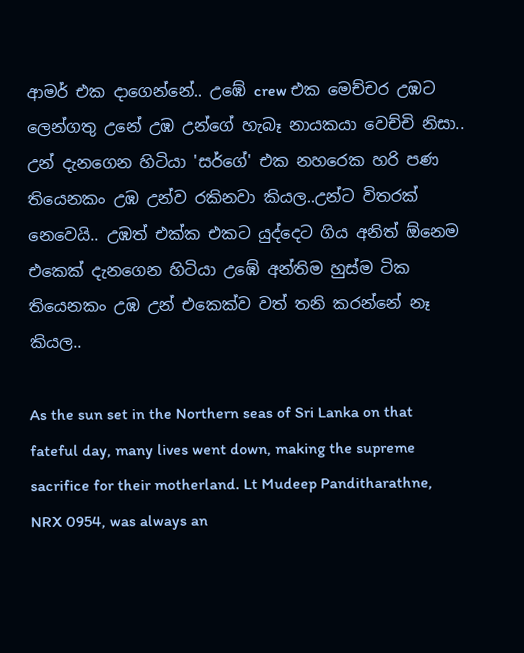ආමර් එක දාගෙන්නේ.. උඹේ crew එක මෙච්චර උඹට ලෙන්ගතු උනේ උඹ උන්ගේ හැබෑ නායකයා වෙච්චි නිසා.. උන් දැනගෙන හිටියා 'සර්ගේ' එක නහරෙක හරි පණ තියෙනකං උඹ උන්ව රකිනවා කියල..උන්ට විතරක් නෙවෙයි.. උඹත් එක්ක එකට යුද්දෙට ගිය අනිත් ඕනෙම එකෙක් දැනගෙන හිටියා උඹේ අන්තිම හුස්ම ටික තියෙනකං උඹ උන් එකෙක්ව වත් තනි කරන්නේ නෑ කියල..

As the sun set in the Northern seas of Sri Lanka on that fateful day, many lives went down, making the supreme sacrifice for their motherland. Lt Mudeep Panditharathne, NRX 0954, was always an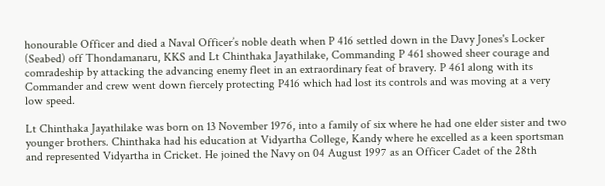honourable Officer and died a Naval Officer’s noble death when P 416 settled down in the Davy Jones's Locker (Seabed) off Thondamanaru, KKS and Lt Chinthaka Jayathilake, Commanding P 461 showed sheer courage and comradeship by attacking the advancing enemy fleet in an extraordinary feat of bravery. P 461 along with its Commander and crew went down fiercely protecting P416 which had lost its controls and was moving at a very low speed.

Lt Chinthaka Jayathilake was born on 13 November 1976, into a family of six where he had one elder sister and two younger brothers. Chinthaka had his education at Vidyartha College, Kandy where he excelled as a keen sportsman and represented Vidyartha in Cricket. He joined the Navy on 04 August 1997 as an Officer Cadet of the 28th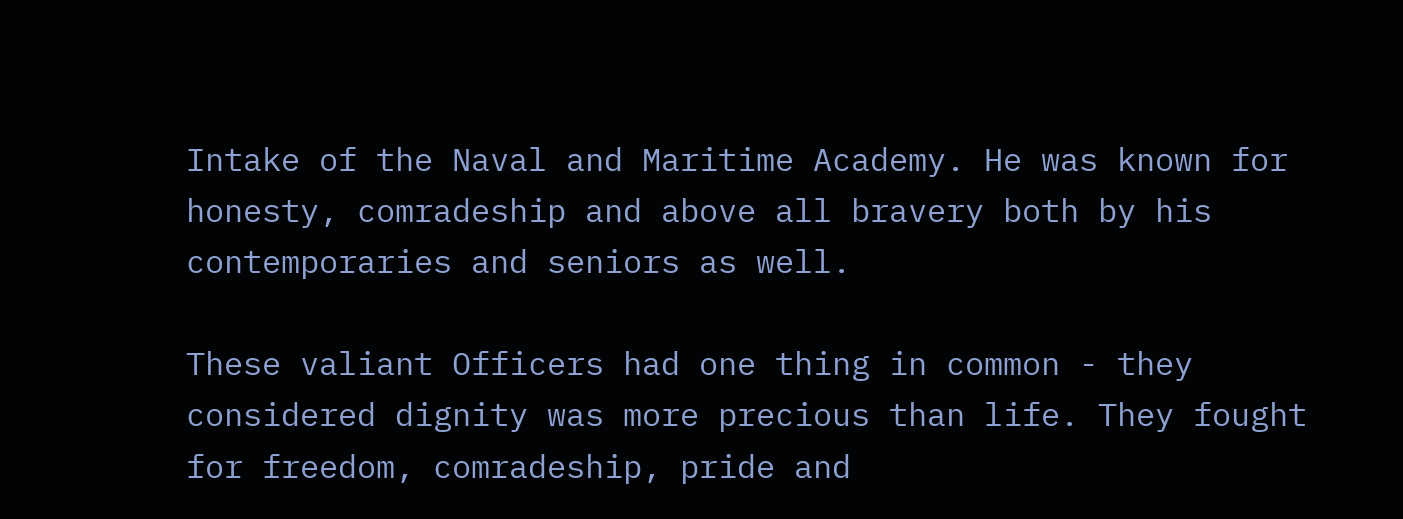Intake of the Naval and Maritime Academy. He was known for honesty, comradeship and above all bravery both by his contemporaries and seniors as well.

These valiant Officers had one thing in common - they considered dignity was more precious than life. They fought for freedom, comradeship, pride and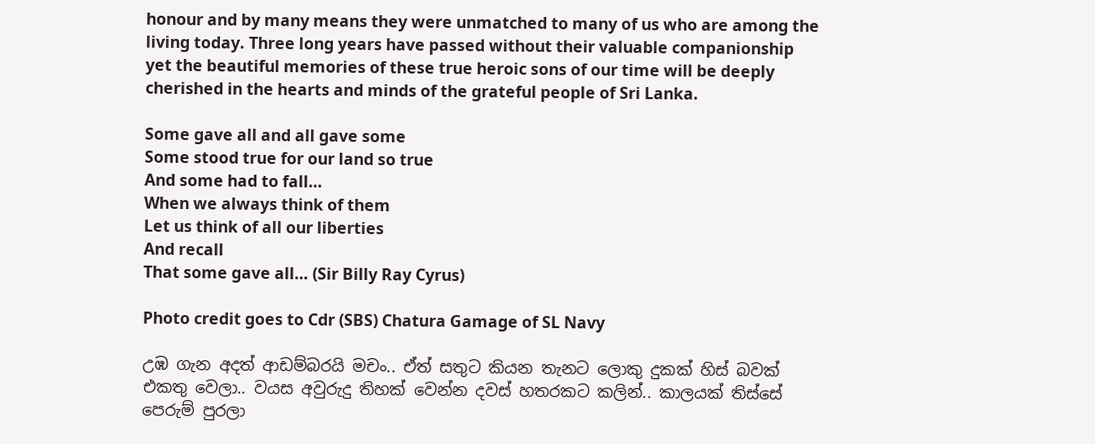honour and by many means they were unmatched to many of us who are among the living today. Three long years have passed without their valuable companionship yet the beautiful memories of these true heroic sons of our time will be deeply cherished in the hearts and minds of the grateful people of Sri Lanka.

Some gave all and all gave some
Some stood true for our land so true
And some had to fall…
When we always think of them
Let us think of all our liberties
And recall
That some gave all… (Sir Billy Ray Cyrus)

Photo credit goes to Cdr (SBS) Chatura Gamage of SL Navy

උඹ ගැන අදත් ආඩම්බරයි මචං.. ඒත් සතුට කියන තැනට ලොකු දුකක් හිස් බවක් එකතු වෙලා.. වයස අවුරුදු තිහක් වෙන්න දවස් හතරකට කලින්.. කාලයක් තිස්සේ පෙරුම් පුරලා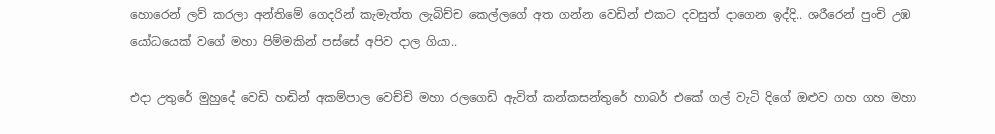හොරෙන් ලව් කරලා අන්තිමේ ගෙදරින් කැමැත්ත ලැබිච්ච කෙල්ලගේ අත ගන්න වෙඩින් එකට දවසුත් දාගෙන ඉද්දි.. ශරීරෙන් පුංචි උඹ යෝධයෙක් වගේ මහා පිම්මකින් පස්සේ අපිව දාල ගියා..

එදා උතුරේ මුහුදේ වෙඩි හඬින් අකම්පාල වෙච්චි මහා රලගෙඩි ඇවිත් කන්කසන්තුරේ හාබර් එකේ ගල් වැටි දිගේ ඔළුව ගහ ගහ මහා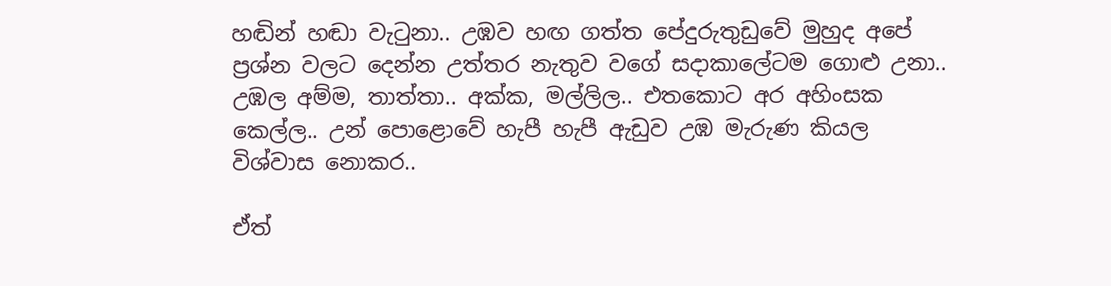හඬින් හඬා වැටුනා.. උඹව හඟ ගත්ත පේදුරුතුඩුවේ මුහුද අපේ ප්‍රශ්න වලට දෙන්න උත්තර නැතුව වගේ සදාකාලේටම ගොළු උනා.. උඹල අම්ම, තාත්තා.. අක්ක, මල්ලිල.. එතකොට අර අහිංසක කෙල්ල.. උන් පොළොවේ හැපී හැපී ඇඩුව උඹ මැරුණ කියල විශ්වාස නොකර..

ඒත්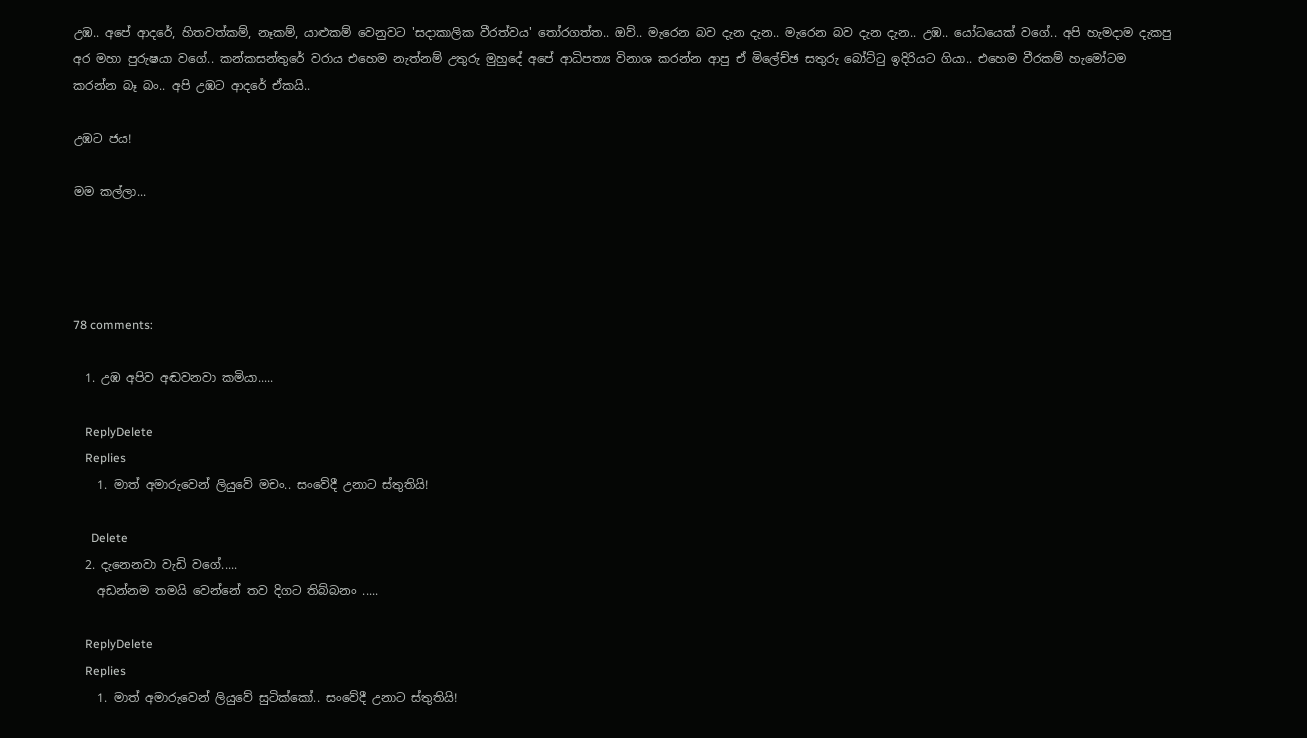උඹ.. අපේ ආදරේ, හිතවත්කම්, නෑකම්, යාළුකම් වෙනුවට 'සදාකාලික වීරත්වය' තෝරගත්ත.. ඔව්.. මැරෙන බව දැන දැන.. මැරෙන බව දැන දැන.. උඹ.. යෝධයෙක් වගේ.. අපි හැමදාම දැකපු අර මහා පුරුෂයා වගේ.. කන්කසන්තුරේ වරාය එහෙම නැත්නම් උතුරු මුහුදේ අපේ ආධිපත්‍ය විනාශ කරන්න ආපු ඒ මිලේච්ඡ සතුරු බෝට්ටු ඉදිරියට ගියා.. එහෙම වීරකම් හැමෝටම කරන්න බෑ බං.. අපි උඹට ආදරේ ඒකයි..

උඹට ජය!

මම කල්ලා...




78 comments:

  1. උඹ අපිව අඬවනවා කමියා.....

    ReplyDelete
    Replies
    1. මාත් අමාරුවෙන් ලියුවේ මචං.. සංවේදී උනාට ස්තුතියි!

      Delete
  2. දැනෙනවා වැඩි වගේ.....
    අඩන්නම තමයි වෙන්නේ තව දිගට තිබ්බනං .....

    ReplyDelete
    Replies
    1. මාත් අමාරුවෙන් ලියුවේ සුටික්කෝ.. සංවේදී උනාට ස්තුතියි!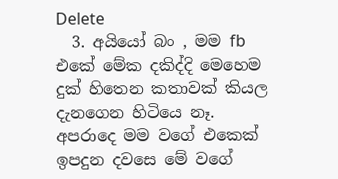Delete
  3. අයියෝ බං , මම fb එකේ මේක දකිද්දි මෙහෙම දුක් හිතෙන කතාවක් කියල දැනගෙන හිටියෙ නෑ. අපරාදෙ මම වගේ එකෙක් ඉපදුන දවසෙ මේ වගේ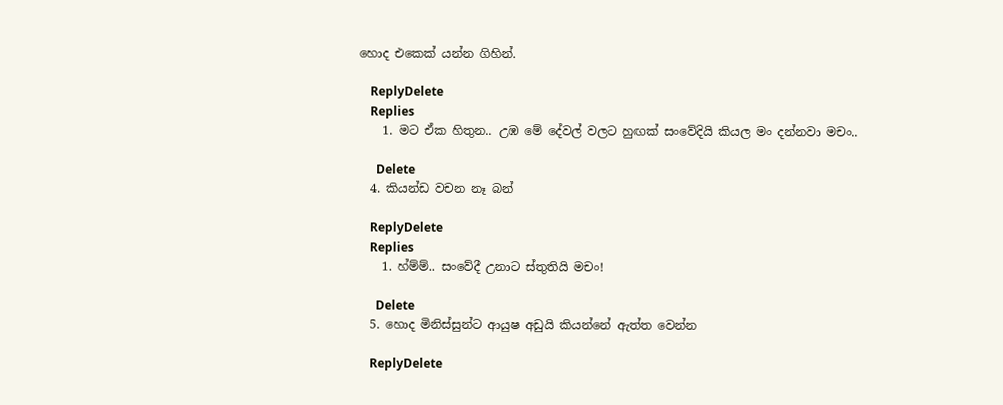හොද එකෙක් යන්න ගිහින්.

    ReplyDelete
    Replies
    1. මට ඒක හිතුන.. උඹ මේ දේවල් වලට හුඟක් සංවේදියි කියල මං දන්නවා මචං..

      Delete
  4. කියන්ඩ වචන නෑ බන්

    ReplyDelete
    Replies
    1. හ්ම්ම්.. සංවේදී උනාට ස්තුතියි මචං!

      Delete
  5. හොද මිනිස්සුන්ට ආයුෂ අඩුයි කියන්නේ ඇත්ත වෙන්න

    ReplyDelete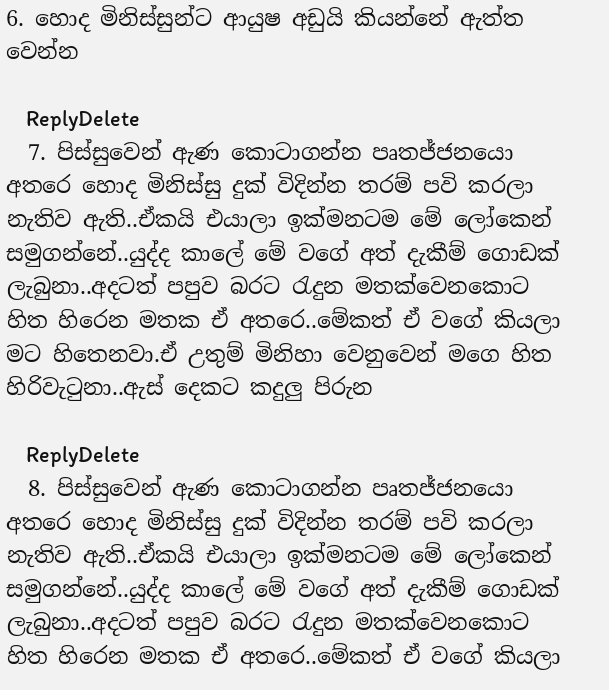6. හොද මිනිස්සුන්ට ආයුෂ අඩුයි කියන්නේ ඇත්ත වෙන්න

    ReplyDelete
  7. පිස්සුවෙන් ඇණ කොටාගන්න පෘතජ්ජනයො අතරෙ හොද මිනිස්සු දුක් විදින්න තරම් පවි කරලා නැතිව ඇති..ඒකයි එයාලා ඉක්මනටම මේ ලෝකෙන් සමුගන්නේ..යුද්ද කාලේ මේ වගේ අත් දැකීම් ගොඩක් ලැබුනා..අදටත් පපුව බරට රැදුන මතක්වෙනකොට හිත හිරෙන මතක ඒ අතරෙ..මේකත් ඒ වගේ කියලා මට හිතෙනවා.ඒ උතුම් මිනිහා වෙනුවෙන් මගෙ හිත හිරිවැටුනා..ඇස් දෙකට කදුලු පිරුන

    ReplyDelete
  8. පිස්සුවෙන් ඇණ කොටාගන්න පෘතජ්ජනයො අතරෙ හොද මිනිස්සු දුක් විදින්න තරම් පවි කරලා නැතිව ඇති..ඒකයි එයාලා ඉක්මනටම මේ ලෝකෙන් සමුගන්නේ..යුද්ද කාලේ මේ වගේ අත් දැකීම් ගොඩක් ලැබුනා..අදටත් පපුව බරට රැදුන මතක්වෙනකොට හිත හිරෙන මතක ඒ අතරෙ..මේකත් ඒ වගේ කියලා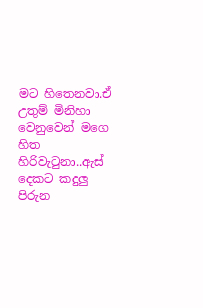මට හිතෙනවා.ඒ උතුම් මිනිහා වෙනුවෙන් මගෙ හිත හිරිවැටුනා..ඇස් දෙකට කදුලු පිරුන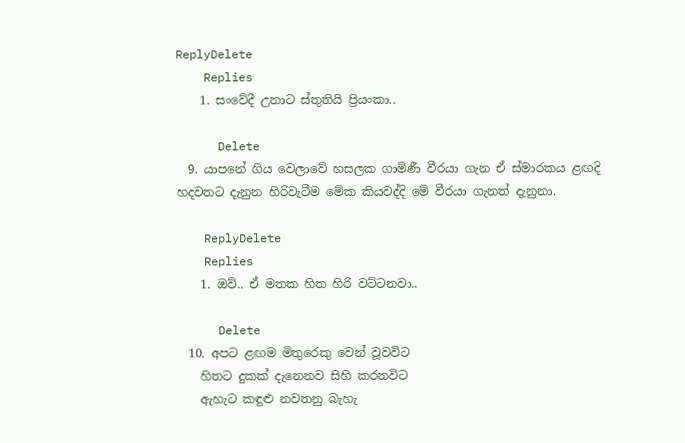ReplyDelete
    Replies
    1. සංවේදී උනාට ස්තුතියි ප්‍රියංකා..

      Delete
  9. යාපනේ ගිය වෙලාවේ හසලක ගාමිණී වීරයා ගැන ඒ ස්මාරකය ළඟදි හදවතට දැනුන හිරිවැටීම මේක කියවද්දි මේ වීරයා ගැනත් දැනුනා.

    ReplyDelete
    Replies
    1. ඔව්.. ඒ මතක හිත හිරි වට්ටනවා..

      Delete
  10. අපට ළඟම මිතුරෙකු වෙන් වූවවිට
    හිතට දුකක් දැනෙනව සිහි කරනවිට
    ඇහැට කඳුළු නවතනු බැහැ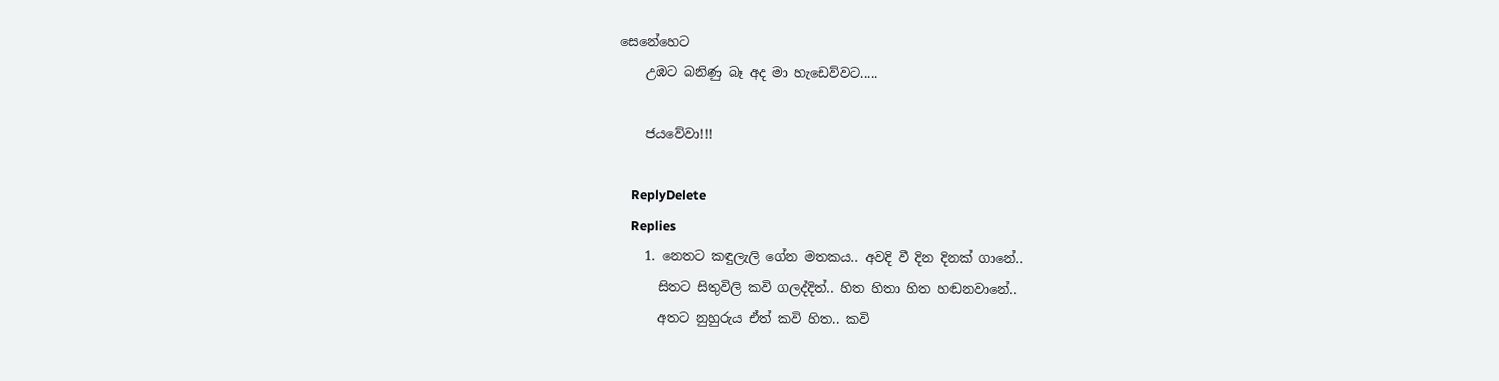සෙනේහෙට
    උඹට බනිණු බෑ අද මා හැඩෙව්වට.....

    ජයවේවා!!!

    ReplyDelete
    Replies
    1. නෙතට කඳුලැලි ගේන මතකය.. අවදි වී දින දිනක් ගානේ..
      සිතට සිතුවිලි කවි ගලද්දිත්.. හිත හිතා හිත හඬනවානේ..
      අතට නුහුරුය ඒත් කවි හිත.. කවි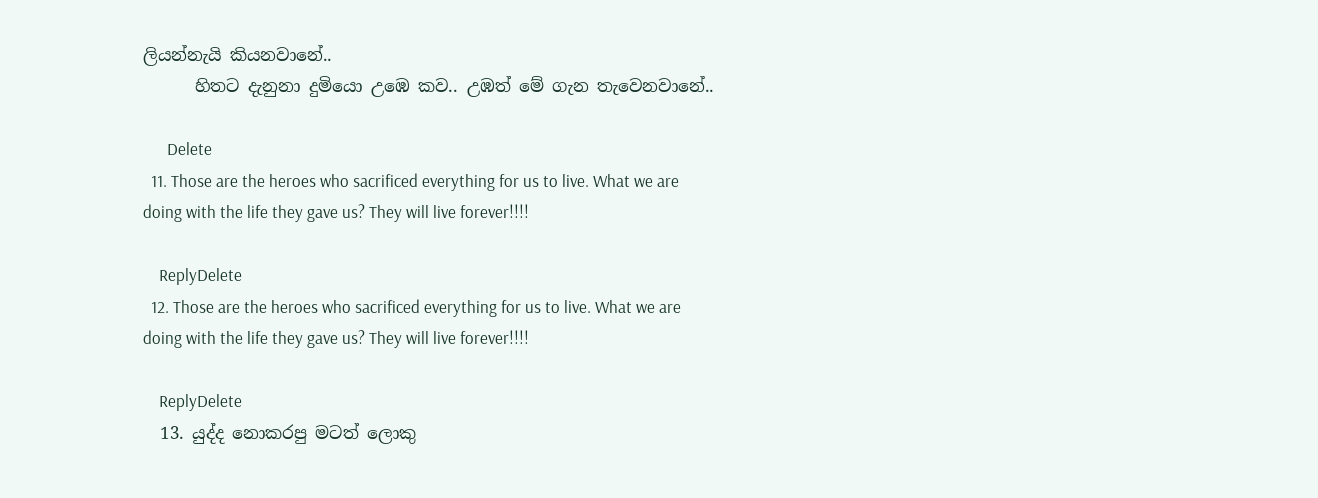ලියන්නැයි කියනවානේ..
      හිතට දැනුනා දුමියො උඹෙ කව.. උඹත් මේ ගැන තැවෙනවානේ..

      Delete
  11. Those are the heroes who sacrificed everything for us to live. What we are doing with the life they gave us? They will live forever!!!!

    ReplyDelete
  12. Those are the heroes who sacrificed everything for us to live. What we are doing with the life they gave us? They will live forever!!!!

    ReplyDelete
  13. යුද්ද නොකරපු මටත් ලොකු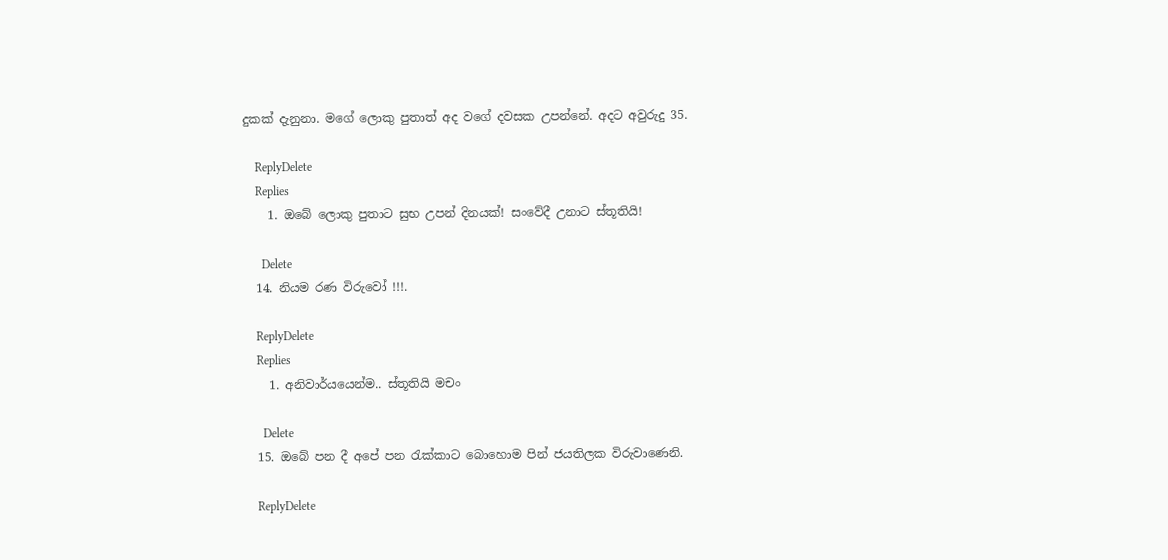දුකක් දැනුනා. මගේ ලොකු පුතාත් අද වගේ දවසක උපන්නේ. අදට අවුරුදු 35.

    ReplyDelete
    Replies
    1. ඔබේ ලොකු පුතාට සුභ උපන් දිනයක්! සංවේදී උනාට ස්තූතියි!

      Delete
  14. නියම රණ විරුවෝ !!!.

    ReplyDelete
    Replies
    1. අනිවාර්යයෙන්ම.. ස්තූතියි මචං

      Delete
  15. ඔබේ පන දී අපේ පන රැක්කාට බොහොම පින් ජයතිලක විරුවාණෙනි.

    ReplyDelete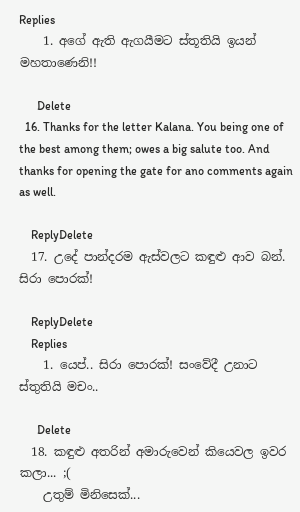Replies
    1. අගේ ඇති ඇගයීමට ස්තූතියි ඉයන් මහතාණෙනි!!

      Delete
  16. Thanks for the letter Kalana. You being one of the best among them; owes a big salute too. And thanks for opening the gate for ano comments again as well.

    ReplyDelete
  17. උදේ පාන්දරම ඇස්වලට කඳුළු ආව බන්. සිරා පොරක්!

    ReplyDelete
    Replies
    1. යෙප්.. සිරා පොරක්! සංවේදී උනාට ස්තුතියි මචං..

      Delete
  18. කඳුළු අතරින් අමාරුවෙන් කියෙවල ඉවර කලා... ;(
    උතුම් මිනිසෙක්...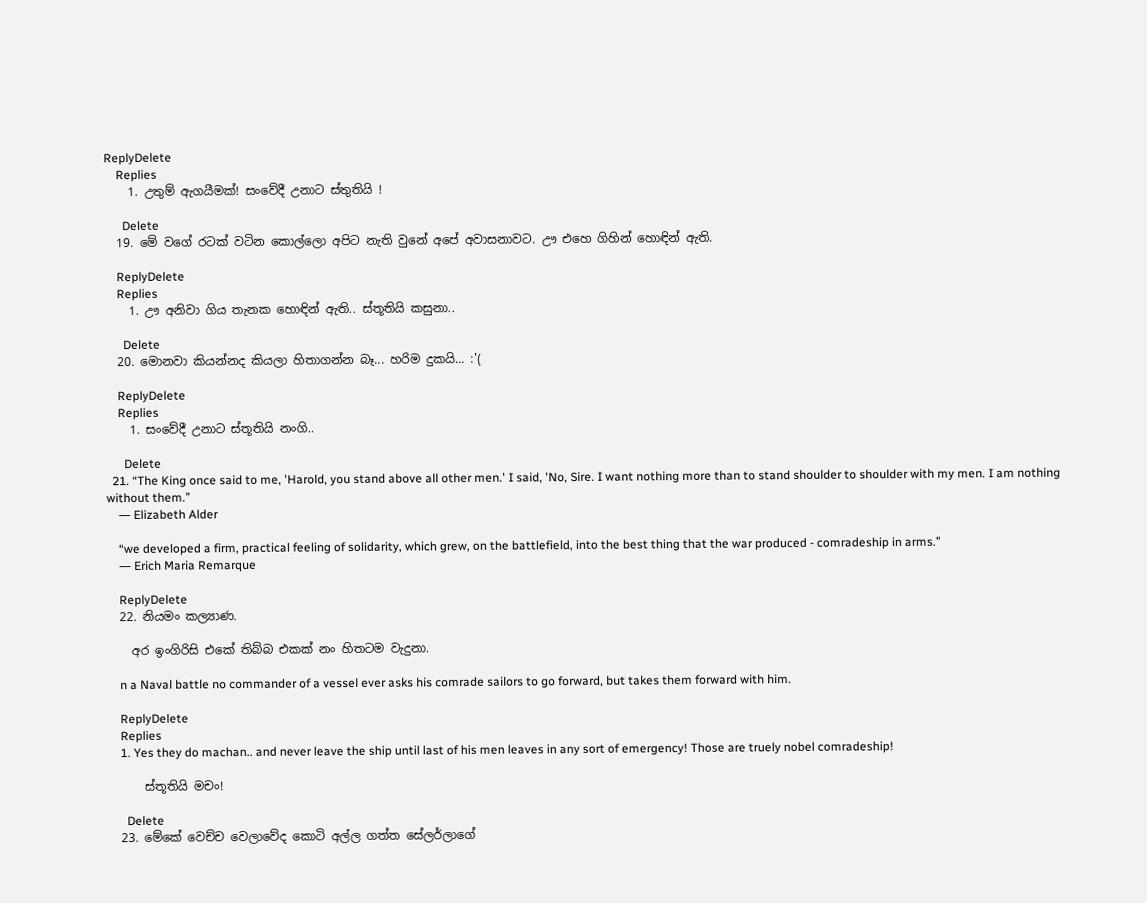ReplyDelete
    Replies
    1. උතුම් ඇගයීමක්! සංවේදී උනාට ස්තුතියි !

      Delete
  19. මේ වගේ රටක් වටින කොල්ලො අපිට නැති වුනේ අපේ අවාසනාවට. ඌ එහෙ ගිහින් හොඳින් ඇති.

    ReplyDelete
    Replies
    1. ඌ අනිවා ගිය තැනක හොඳින් ඇති.. ස්තූතියි කසුනා..

      Delete
  20. මොනවා කියන්නද කියලා හිතාගන්න බෑ... හරිම දුකයි... :'(

    ReplyDelete
    Replies
    1. සංවේදී උනාට ස්තූතියි නංගි..

      Delete
  21. “The King once said to me, 'Harold, you stand above all other men.' I said, 'No, Sire. I want nothing more than to stand shoulder to shoulder with my men. I am nothing without them.”
    ― Elizabeth Alder

    “we developed a firm, practical feeling of solidarity, which grew, on the battlefield, into the best thing that the war produced - comradeship in arms.”
    ― Erich Maria Remarque

    ReplyDelete
  22. නියමං කල්‍යාණ.

    අර ඉංගිරිසි එකේ තිබ්බ එකක් නං හිතටම වැදුනා.

    n a Naval battle no commander of a vessel ever asks his comrade sailors to go forward, but takes them forward with him.

    ReplyDelete
    Replies
    1. Yes they do machan.. and never leave the ship until last of his men leaves in any sort of emergency! Those are truely nobel comradeship!

      ස්තූතියි මචං!

      Delete
  23. මේකේ වෙච්ච වෙලාවේද කොටි අල්ල ගත්ත සේලර්ලාගේ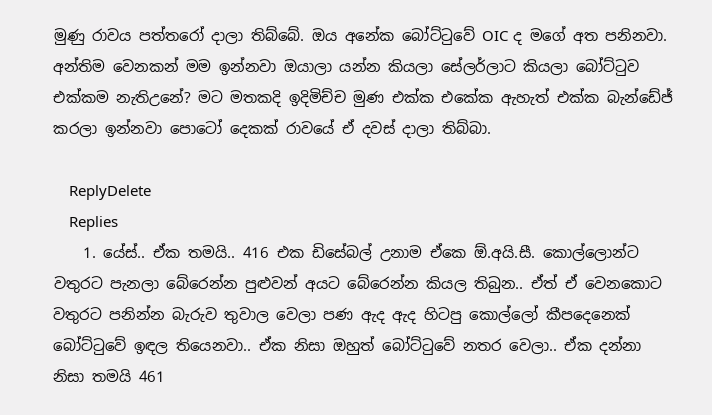මුණු රාවය පත්තරෝ දාලා තිබ්බේ. ඔය අනේක බෝට්ටුවේ OIC ද මගේ අත පනිනවා. අන්තිම වෙනකන් මම ඉන්නවා ඔයාලා යන්න කියලා සේලර්ලාට කියලා බෝට්ටුව එක්කම නැතිඋනේ? මට මතකදි ඉදිමිච්ච මුණ එක්ක එකේක ඇහැත් එක්ක බැන්ඩේජ් කරලා ඉන්නවා පොටෝ දෙකක් රාවයේ ඒ දවස් දාලා තිබ්බා.

    ReplyDelete
    Replies
    1. යේස්.. ඒක තමයි.. 416 එක ඩිසේබල් උනාම ඒකෙ ඕ.අයි.සී. කොල්ලොන්ට වතුරට පැනලා බේරෙන්න පුළුවන් අයට බේරෙන්න කියල තිබුන.. ඒත් ඒ වෙනකොට වතුරට පනින්න බැරුව තුවාල වෙලා පණ ඇද ඇද හිටපු කොල්ලෝ කීපදෙනෙක් බෝට්ටුවේ ඉඳල තියෙනවා.. ඒක නිසා ඔහුත් බෝට්ටුවේ නතර වෙලා.. ඒක දන්නා නිසා තමයි 461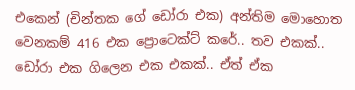එකෙන් (චින්තක ගේ ඩෝරා එක) අන්තිම මොහොත වෙනකම් 416 එක ප්‍රොටෙක්ට් කරේ.. තව එකක්.. ඩෝරා එක ගිලෙන එක එකක්.. ඒත් ඒක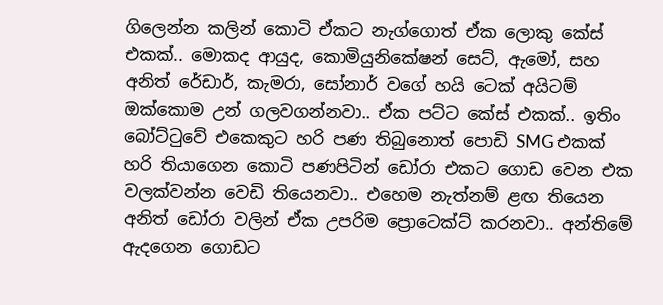ගිලෙන්න කලින් කොටි ඒකට නැග්ගොත් ඒක ලොකු කේස් එකක්.. මොකද ආයුද, කොමියුනිකේෂන් සෙට්, ඇමෝ, සහ අනිත් රේඩාර්, කැමරා, සෝනාර් වගේ හයි ටෙක් අයිටම් ඔක්කොම උන් ගලවගන්නවා.. ඒක පට්ට කේස් එකක්.. ඉතිං බෝට්ටුවේ එකෙකුට හරි පණ තිබුනොත් පොඩි SMG එකක් හරි තියාගෙන කොටි පණපිටින් ඩෝරා එකට ගොඩ වෙන එක වලක්වන්න වෙඩි තියෙනවා.. එහෙම නැත්නම් ළඟ තියෙන අනිත් ඩෝරා වලින් ඒක උපරිම ප්‍රොටෙක්ට් කරනවා.. අන්තිමේ ඇදගෙන ගොඩට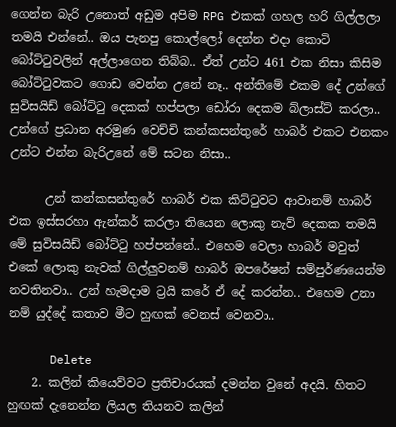ගෙන්න බැරි උනොත් අඩුම අපිම RPG එකක් ගහල හරි ගිල්ලලා තමයි එන්නේ.. ඔය පැනපු කොල්ලෝ දෙන්න එදා කොටි බෝට්ටුවලින් අල්ලාගෙන තිබ්බ.. ඒත් උන්ට 461 එක නිසා කිසිම බෝට්ටුවකට ගොඩ වෙන්න උනේ නෑ.. අන්තිමේ එකම දේ උන්ගේ සුවිසයිඩ් බෝට්ටු දෙකක් හප්පලා ඩෝරා දෙකම බ්ලාස්ට් කරලා.. උන්ගේ ප්‍රධාන අරමුණ වෙච්චි කන්කසන්තුරේ හාබර් එකට එනකං උන්ට එන්න බැරිඋනේ මේ සටන නිසා..

      උන් කන්කසන්තුරේ හාබර් එක කිට්ටුවට ආවානම් හාබර් එක ඉස්සරහා ඇන්කර් කරලා තියෙන ලොකු නැව් දෙකක තමයි මේ සුවිසයිඩ් බෝට්ටු හප්පන්නේ.. එහෙම වෙලා හාබර් මවුත් එකේ ලොකු නැවක් ගිල්ලුවනම් හාබර් ඔපරේෂන් සම්පුර්ණයෙන්ම නවතිනවා.. උන් හැමදාම ට්‍රයි කරේ ඒ දේ කරන්න.. එහෙම උනා නම් යුද්දේ කතාව මීට හුඟක් වෙනස් වෙනවා..

      Delete
    2. කලින් කියෙව්වට ප්‍රතිචාරයක් දමන්න වුනේ අදයි. හිතට හුඟක් දැනෙන්න ලියල තියනව කලින්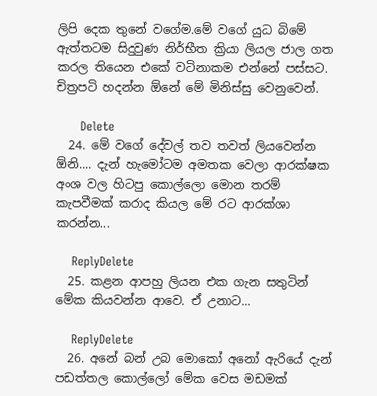ලිපි දෙක තුනේ වගේම.මේ වගේ යුධ බිමේ ඇත්තටම සිදුවුණ නිර්භීත ක්‍රියා ලියල ජාල ගත කරල තියෙන එකේ වටිනාකම එන්නේ පස්සට. චිත්‍රපටි හදන්න ඕනේ මේ මිනිස්සු වෙනුවෙන්.

      Delete
  24. මේ වගේ දේවල් තව තවත් ලියවෙන්න ඕනි.... දැන් හැමෝටම අමතක වෙලා ආරක්ෂක අංශ වල හිටපු කොල්ලො මොන තරම් කැපවීමක් කරාද කියල මේ රට ආරක්ශා කරන්න...

    ReplyDelete
  25. කළන ආපහු ලියන එක ගැන සතුටින් මේක කියවන්න ආවෙ. ඒ උනාට...

    ReplyDelete
  26. අනේ බන් උබ මොකෝ අනෝ ඇරියේ දැන් පඩත්තල කොල්ලෝ මේක වෙස මඩමක්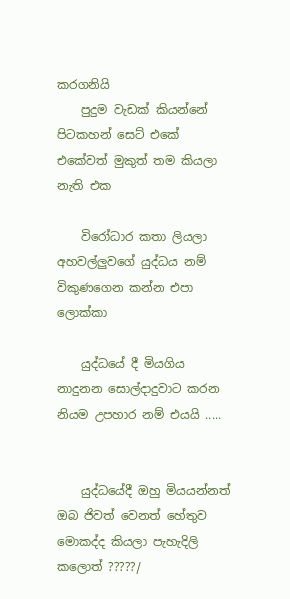කරගනියි
    පුදුම වැඩක් කියන්නේ පිටකහන් සෙට් එකේ එකේවත් මුකුත් තම කියලා නැති එක

    විරෝධාර කතා ලියලා අහවල්ලුවගේ යුද්ධය නම් විකුණගෙන කන්න එපා ලොක්කා

    යුද්ධයේ දී මියගිය නාදුනන සොල්දාදුවාට කරන නියම උපහාර නම් එයයි .....


    යුද්ධයේදී ඔහු මියයන්නත් ඔබ ජිවත් වෙනත් හේතුව මොකද්ද කියලා පැහැදිලි කලොත් ?????/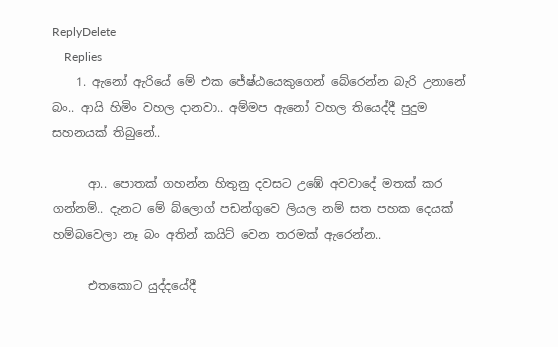ReplyDelete
    Replies
    1. ඇනෝ ඇරියේ මේ එක ජේෂ්ඨයෙකුගෙන් බේරෙන්න බැරි උනානේ බං.. ආයි හිමිං වහල දානවා.. අම්මප ඇනෝ වහල තියෙද්දී පුදුම සහනයක් තිබුනේ..

      ආ.. පොතක් ගහන්න හිතුනු දවසට උඹේ අවවාදේ මතක් කර ගන්නම්.. දැනට මේ බ්ලොග් පඩන්ගුවෙ ලියල නම් සත පහක දෙයක් හම්බවෙලා නෑ බං අතින් කයිට් වෙන තරමක් ඇරෙන්න..

      එතකොට යුද්දයේදී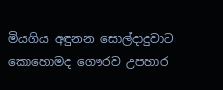මියගිය අඳුනන සොල්දාදුවාට කොහොමද ගෞරව උපහාර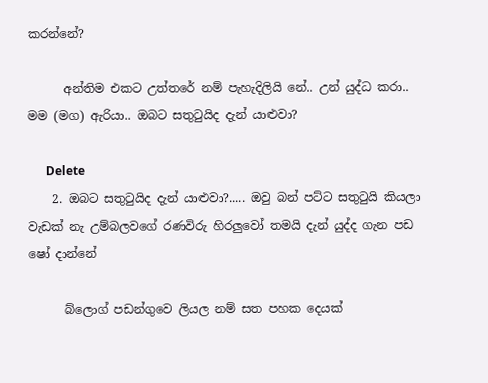කරන්නේ?

      අන්තිම එකට උත්තරේ නම් පැහැදිලියි නේ.. උන් යුද්ධ කරා.. මම (මග) ඇරියා.. ඔබට සතුටුයිද දැන් යාළුවා?

      Delete
    2. ඔබට සතුටුයිද දැන් යාළුවා?..... ඔවු බන් පට්ට සතුටුයි කියලා වැඩක් නැ උම්බලවගේ රණවිරු හිරලුවෝ තමයි දැන් යුද්ද ගැන පඩ ෂෝ දාන්නේ

      බ්ලොග් පඩන්ගුවෙ ලියල නම් සත පහක දෙයක්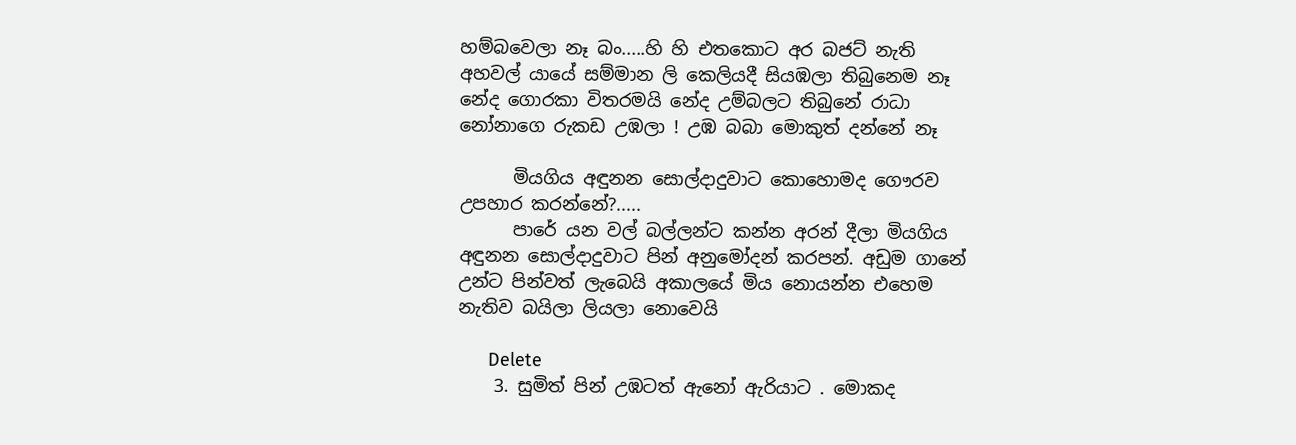හම්බවෙලා නෑ බං.....හි හි එතකොට අර බජට් නැති අහවල් යායේ සම්මාන ලි කෙලියදී සියඹලා තිබුනෙම නෑ නේද ගොරකා විතරමයි නේද උම්බලට තිබුනේ රාධා නෝනාගෙ රුකඩ උඹලා ! උඹ බබා මොකුත් දන්නේ නෑ

      මියගිය අඳුනන සොල්දාදුවාට කොහොමද ගෞරව උපහාර කරන්නේ?.....
      පාරේ යන වල් බල්ලන්ට කන්න අරන් දීලා මියගිය අඳුනන සොල්දාදුවාට පින් අනුමෝදන් කරපන්. අඩුම ගානේ උන්ට පින්වත් ලැබෙයි අකාලයේ මිය නොයන්න එහෙම නැතිව බයිලා ලියලා නොවෙයි

      Delete
    3. සුමිත් පින් උඹටත් ඇනෝ ඇරියාට . මොකද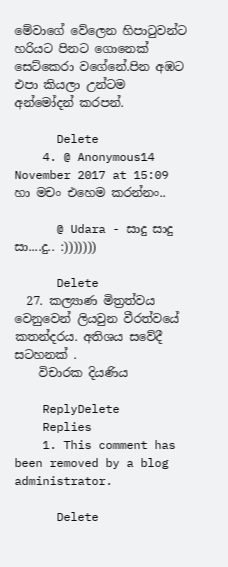මේවාගේ වේලෙන හිපාටුවන්ට හරියට පිනට ගොනෙක් සෙට්කෙරා වගේනේ.පින අඹට එපා කියලා උන්ටම අන්මෝදන් කරපන්.

      Delete
    4. @ Anonymous14 November 2017 at 15:09 හා මචං එහෙම කරන්නං..

      @ Udara - සාදු සාදු සා....දු.. :)))))))

      Delete
  27. කල්‍යාණ මිත්‍රත්වය වෙනුවෙන් ලියවුන වීරත්වයේ කතන්දරය. අතිශය සවේදී සටහනක් .
    විචාරක දියණිය

    ReplyDelete
    Replies
    1. This comment has been removed by a blog administrator.

      Delete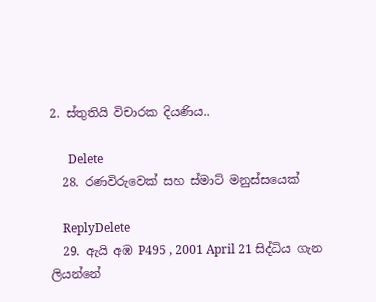2. ස්තුතියි විචාරක දියණිය..

      Delete
  28. රණවිරුවෙක් සහ ස්මාට් මනුස්සයෙක්

    ReplyDelete
  29. ඇයි අඹ P495 , 2001 April 21 සිද්ධිය ගැන ලියන්නේ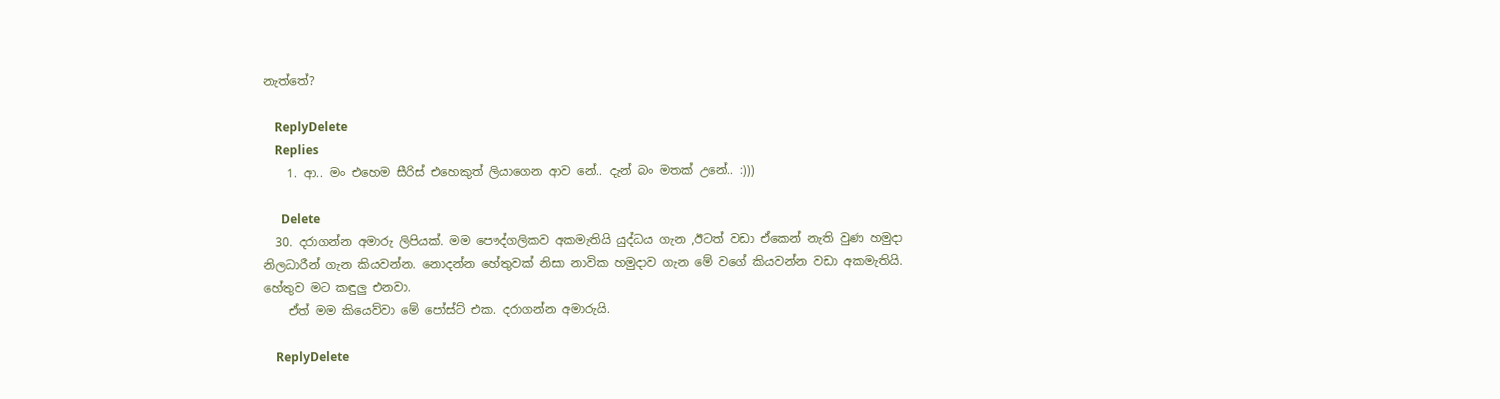නැත්තේ?

    ReplyDelete
    Replies
    1. ආ.. මං එහෙම සීරිස් එහෙකුත් ලියාගෙන ආව නේ.. දැන් බං මතක් උනේ.. :)))

      Delete
  30. දරාගන්න අමාරු ලිපියක්. මම පෞද්ගලිකව අකමැතියි යුද්ධය ගැන ,ඊටත් වඩා ඒකෙන් නැති වුණ හමුදා නිලධාරීන් ගැන කියවන්න. නොදන්න හේතුවක් නිසා නාවික හමුදාව ගැන මේ වගේ කියවන්න වඩා අකමැතියි. හේතුව මට කඳුලු එනවා.
    ඒත් මම කියෙව්වා මේ පෝස්ට් එක. දරාගන්න අමාරුයි.

    ReplyDelete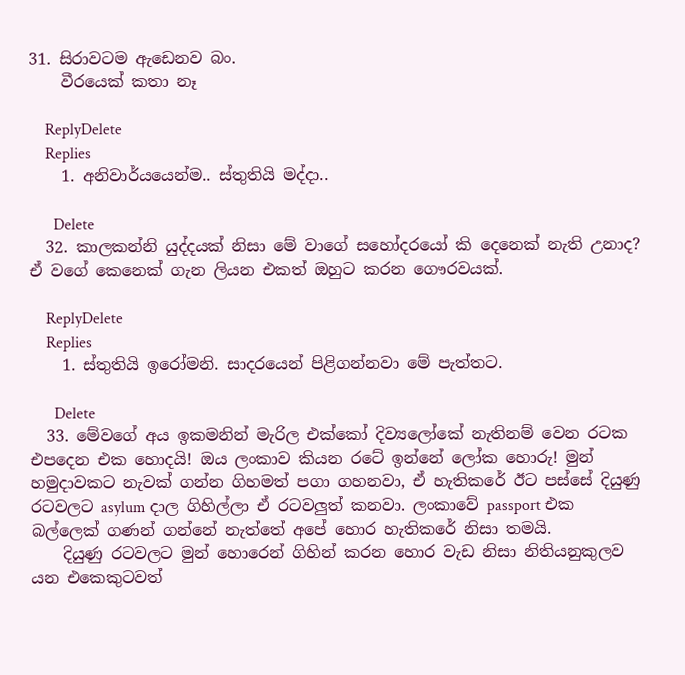31. සිරාවටම ඇඩෙනව බං.
    වීරයෙක් කතා නෑ

    ReplyDelete
    Replies
    1. අනිවාර්යයෙන්ම.. ස්තුතියි මද්දා..

      Delete
  32. කාලකන්නි යුද්දයක් නිසා මේ වාගේ සහෝදරයෝ කි දෙනෙක් නැති උනාද? ඒ වගේ කෙනෙක් ගැන ලියන එකත් ඔහුට කරන ගෞරවයක්.

    ReplyDelete
    Replies
    1. ස්තුතියි ඉරෝමනි. සාදරයෙන් පිළිගන්නවා මේ පැත්තට.

      Delete
  33. මේවගේ අය ඉකමනින් මැරිල එක්කෝ දිව්‍යලෝකේ නැතිනම් වෙන රටක එපදෙන එක හොදයි! ඔය ලංකාව කියන රටේ ඉන්නේ ලෝක හොරු! මුන් හමුදාවකට නැවක් ගන්න ගිහමත් පගා ගහනවා, ඒ හැතිකරේ ඊට පස්සේ දියුණු රටවලට asylum දාල ගිහිල්ලා ඒ රටවලුත් කනවා. ලංකාවේ passport එක බල්ලෙක් ගණන් ගන්නේ නැත්තේ අපේ හොර හැතිකරේ නිසා තමයි.
    දියුණු රටවලට මුන් හොරෙන් ගිහින් කරන හොර වැඩ නිසා නිතියනුකුලව යන එකෙකුටවත්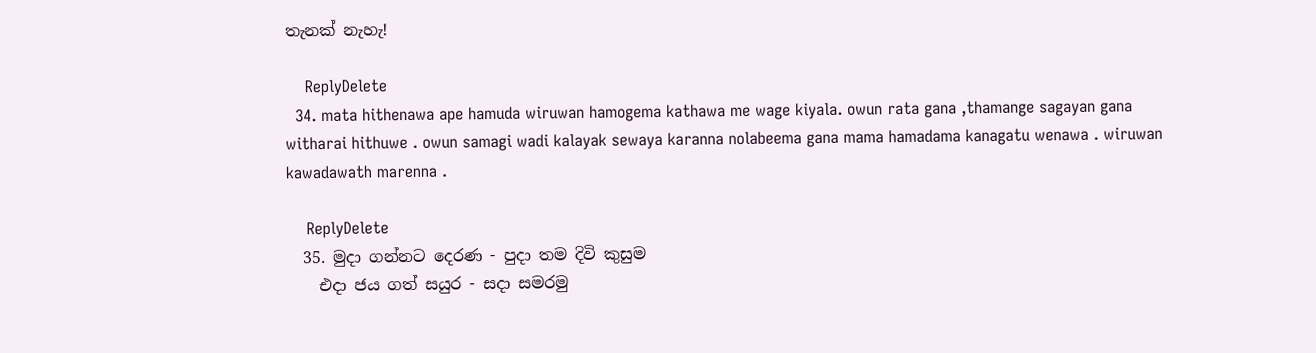තැනක් නැහැ!

    ReplyDelete
  34. mata hithenawa ape hamuda wiruwan hamogema kathawa me wage kiyala. owun rata gana ,thamange sagayan gana witharai hithuwe . owun samagi wadi kalayak sewaya karanna nolabeema gana mama hamadama kanagatu wenawa . wiruwan kawadawath marenna .

    ReplyDelete
  35. මුදා ගන්නට දෙරණ - පුදා තම දිවි කුසුම
    එදා ජය ගත් සයුර - සදා සමරමු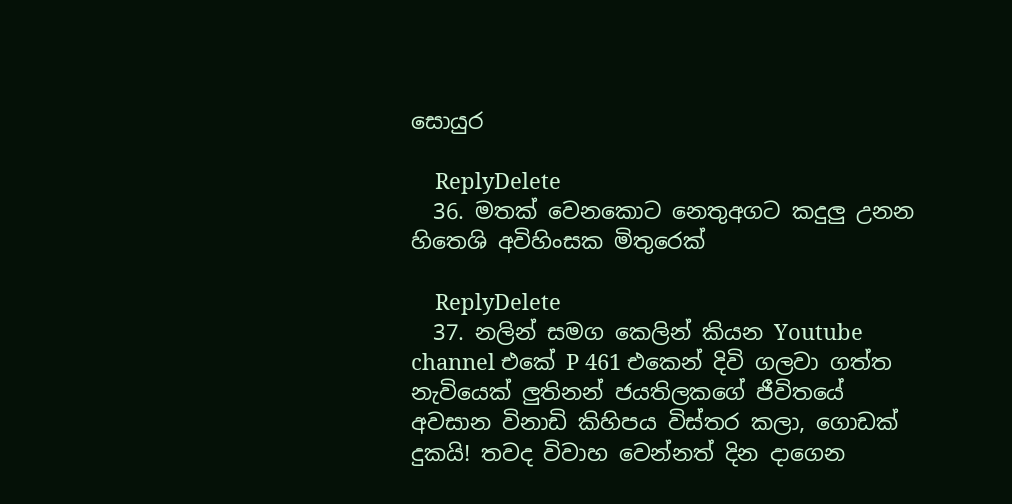සොයුර

    ReplyDelete
  36. මතක් වෙනකොට නෙතුඅගට කදුලු උනන හිතෙශි අවිහිංසක මිතුරෙක්

    ReplyDelete
  37. නලින් සමග කෙලින් කියන Youtube channel එකේ P 461 එකෙන් දිවි ගලවා ගත්ත නැවියෙක් ලුතිනන් ජයතිලකගේ ජීවිතයේ අවසාන විනාඩි කිහිපය විස්තර කලා, ගොඩක් දුකයි! තවද විවාහ වෙන්නත් දින දාගෙන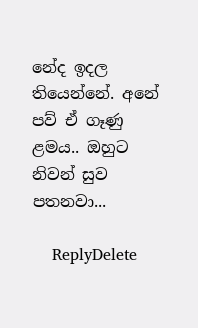නේද ඉදල තියෙන්නේ. අනේ පව් ඒ ගෑණු ළමය.. ඔහුට නිවන් සුව පතනවා...

    ReplyDelete